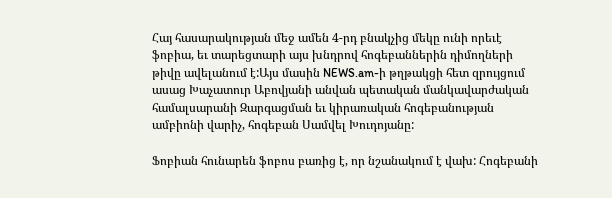Հայ հասարակության մեջ ամեն 4-րդ բնակչից մեկը ունի որեւէ ֆոբիա, եւ տարեցտարի այս խնդրով հոգեբաններին դիմողների թիվը ավելանում է:Այս մասին NEWS.am-ի թղթակցի հետ զրույցում ասաց Խաչատուր Աբովյանի անվան պետական մանկավարժական համալսարանի Զարգացման եւ կիրառական հոգեբանության ամբիոնի վարիչ, հոգեբան Սամվել Խուդոյանը:

Ֆոբիան հունարեն ֆոբոս բառից է, որ նշանակում է վախ: Հոգեբանի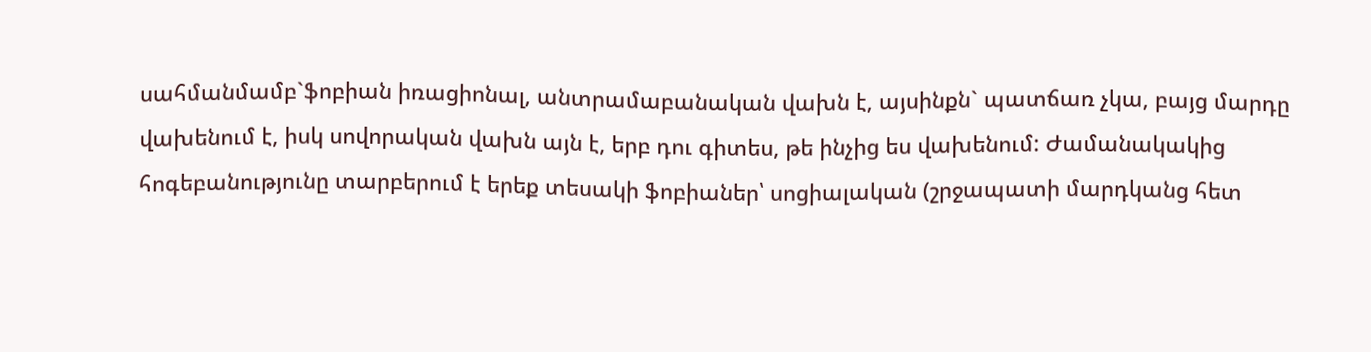սահմանմամբ`ֆոբիան իռացիոնալ, անտրամաբանական վախն է, այսինքն` պատճառ չկա, բայց մարդը վախենում է, իսկ սովորական վախն այն է, երբ դու գիտես, թե ինչից ես վախենում: Ժամանակակից հոգեբանությունը տարբերում է երեք տեսակի ֆոբիաներ՝ սոցիալական (շրջապատի մարդկանց հետ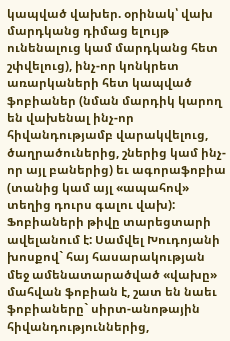կապված վախեր. օրինակ՝ վախ մարդկանց դիմաց ելույթ ունենալուց կամ մարդկանց հետ շփվելուց), ինչ-որ կոնկրետ առարկաների հետ կապված ֆոբիաներ (նման մարդիկ կարող են վախենալ ինչ-որ հիվանդությամբ վարակվելուց, ծաղրածուներից, շներից կամ ինչ-որ այլ բաներից) եւ ագորաֆոբիա (տանից կամ այլ «ապահով» տեղից դուրս գալու վախ): Ֆոբիաների թիվը տարեցտարի ավելանում է: Սամվել Խուդոյանի խոսքով` հայ հասարակության մեջ ամենատարածված «վախը» մահվան ֆոբիան է, շատ են նաեւ ֆոբիաները` սիրտ-անոթային հիվանդություններից,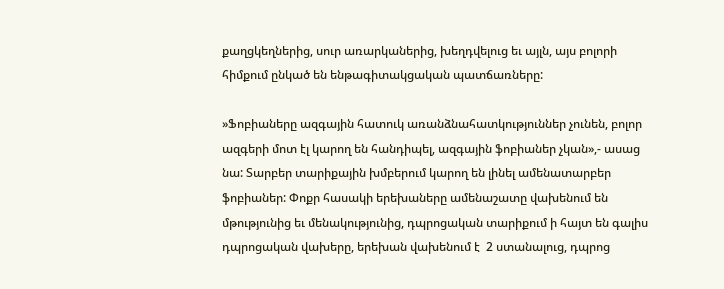քաղցկեղներից, սուր առարկաներից, խեղդվելուց եւ այլն, այս բոլորի հիմքում ընկած են ենթագիտակցական պատճառները:

»Ֆոբիաները ազգային հատուկ առանձնահատկություններ չունեն, բոլոր ազգերի մոտ էլ կարող են հանդիպել, ազգային ֆոբիաներ չկան»,- ասաց նա: Տարբեր տարիքային խմբերում կարող են լինել ամենատարբեր ֆոբիաներ: Փոքր հասակի երեխաները ամենաշատը վախենում են մթությունից եւ մենակությունից, դպրոցական տարիքում ի հայտ են գալիս դպրոցական վախերը, երեխան վախենում է  2 ստանալուց, դպրոց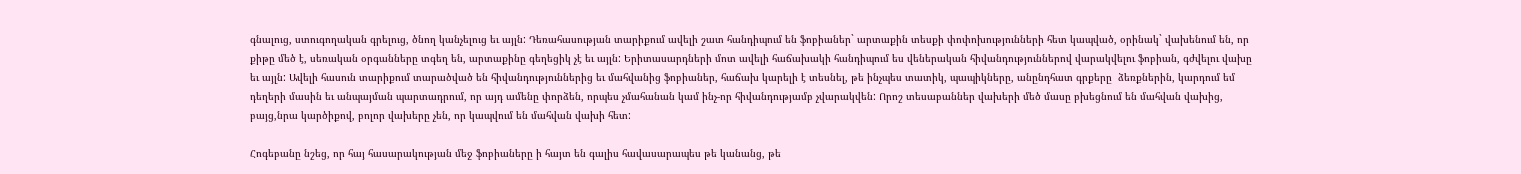գնալուց, ստուգողական գրելուց, ծնող կանչելուց եւ այլն: Դեռահասության տարիքում ավելի շատ հանդիպում են ֆոբիաներ` արտաքին տեսքի փոփոխությունների հետ կապված, օրինակ` վախենում են, որ քիթը մեծ է, սեռական օրգանները տգեղ են, արտաքինը գեղեցիկ չէ եւ այլն: Երիտասարդների մոտ ավելի հաճախակի հանդիպում ես վեներական հիվանդություններով վարակվելու ֆոբիան, գժվելու վախը եւ այլն: Ավելի հասուն տարիքում տարածված են հիվանդություններից եւ մահվանից ֆոբիաներ, հաճախ կարելի է տեսնել, թե ինչպես տատիկ, պապիկները, անընդհատ գրքերը  ձեռքներին, կարդում եմ դեղերի մասին եւ անպայման պարտադրում, որ այդ ամենը փորձեն, որպես չմահանան կամ ինչ-որ հիվանդությամբ չվարակվեն: Որոշ տեսաբաններ վախերի մեծ մասը բխեցնում են մահվան վախից, բայց,նրա կարծիքով, բոլոր վախերը չեն, որ կապվում են մահվան վախի հետ:

Հոգեբանը նշեց, որ հայ հասարակության մեջ ֆոբիաները ի հայտ են գալիս հավասարապես թե կանանց, թե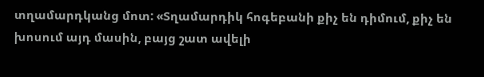տղամարդկանց մոտ: «Տղամարդիկ հոգեբանի քիչ են դիմում, քիչ են խոսում այդ մասին, բայց շատ ավելի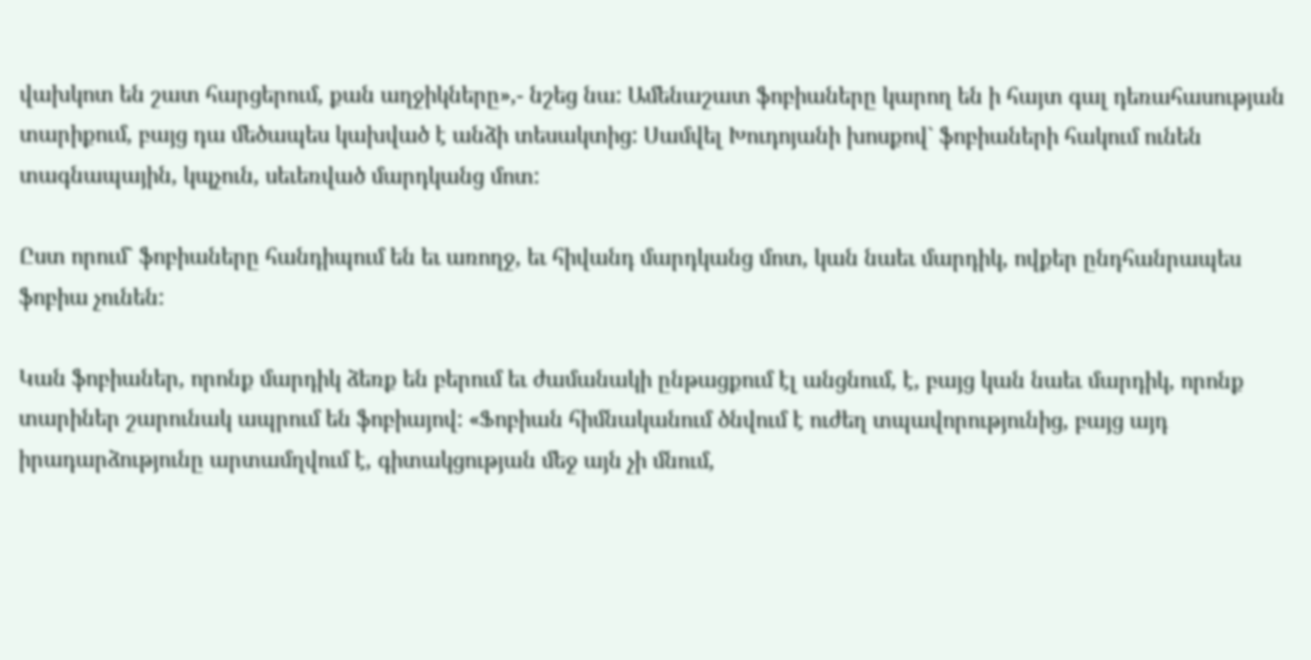վախկոտ են շատ հարցերում, քան աղջիկները»,- նշեց նա: Ամենաշատ ֆոբիաները կարող են ի հայտ գալ դեռահասության տարիքում, բայց դա մեծապես կախված է անձի տեսակտից: Սամվել Խուդոյանի խոսքով` ֆոբիաների հակում ունեն տագնապային, կպչուն, սեւեռված մարդկանց մոտ:

Ըստ որում` ֆոբիաները հանդիպում են եւ առողջ, եւ հիվանդ մարդկանց մոտ, կան նաեւ մարդիկ, ովքեր ընդհանրապես ֆոբիա չունեն:

Կան ֆոբիաներ, որոնք մարդիկ ձեռք են բերում եւ ժամանակի ընթացքում էլ անցնում, է, բայց կան նաեւ մարդիկ, որոնք տարիներ շարունակ ապրում են ֆոբիայով: «Ֆոբիան հիմնականում ծնվում է ուժեղ տպավորությունից, բայց այդ իրադարձությունը արտամղվում է, գիտակցության մեջ այն չի մնում,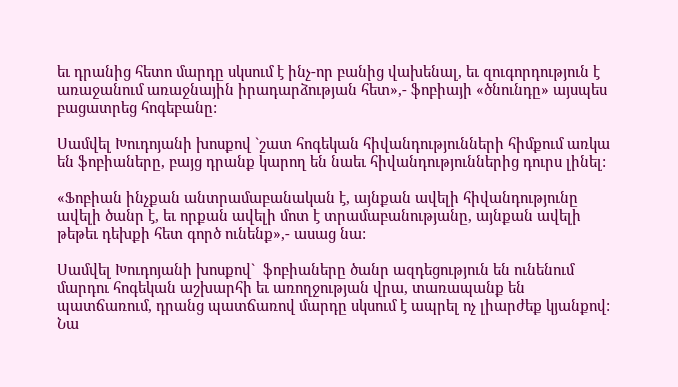եւ դրանից հետո մարդը սկսում է ինչ-որ բանից վախենալ, եւ զուգորդություն է առաջանում առաջնային իրադարձության հետ»,- ֆոբիայի «ծնունդը» այսպես բացատրեց հոգեբանը:

Սամվել Խուդոյանի խոսքով `շատ հոգեկան հիվանդությունների հիմքում առկա են ֆոբիաները, բայց դրանք կարող են նաեւ հիվանդություններից դուրս լինել:

«Ֆոբիան ինչքան անտրամաբանական է, այնքան ավելի հիվանդությունը ավելի ծանր է, եւ որքան ավելի մոտ է տրամաբանությանը, այնքան ավելի թեթեւ դեխքի հետ գործ ունենք»,- ասաց նա:

Սամվել Խուդոյանի խոսքով`  ֆոբիաները ծանր ազդեցություն են ունենում մարդու հոգեկան աշխարհի եւ առողջության վրա, տառապանք են պատճառում, դրանց պատճառով մարդը սկսում է ապրել ոչ լիարժեք կյանքով: Նա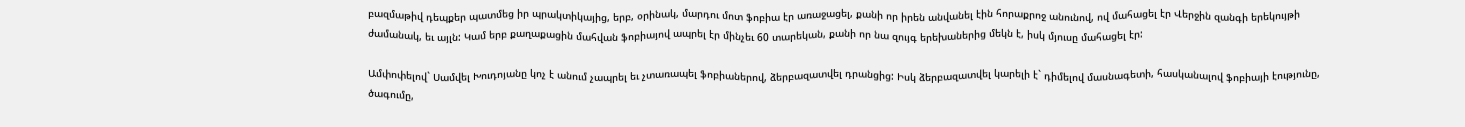բազմաթիվ դեպքեր պատմեց իր պրակտիկայից, երբ, օրինակ, մարդու մոտ ֆոբիա էր առաջացել, քանի որ իրեն անվանել էին հորաքրոջ անունով, ով մահացել էր Վերջին զանգի երեկույթի ժամանակ, եւ այլն: Կամ երբ քաղաքացին մահվան ֆոբիայով ապրել էր մինչեւ 60 տարեկան, քանի որ նա զույգ երեխաներից մեկն է, իսկ մյուսը մահացել էր:

Ամփոփելով` Սամվել Խուդոյանը կոչ է անում չապրել եւ չտառապել ֆոբիաներով, ձերբազատվել դրանցից: Իսկ ձերբազատվել կարելի է` դիմելով մասնագետի, հասկանալով ֆոբիայի էությունը, ծագումը,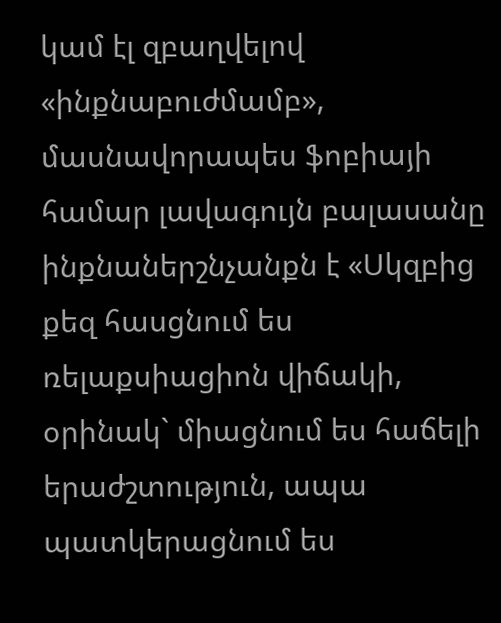կամ էլ զբաղվելով «ինքնաբուժմամբ», մասնավորապես ֆոբիայի համար լավագույն բալասանը ինքնաներշնչանքն է «Սկզբից քեզ հասցնում ես ռելաքսիացիոն վիճակի, օրինակ` միացնում ես հաճելի երաժշտություն, ապա պատկերացնում ես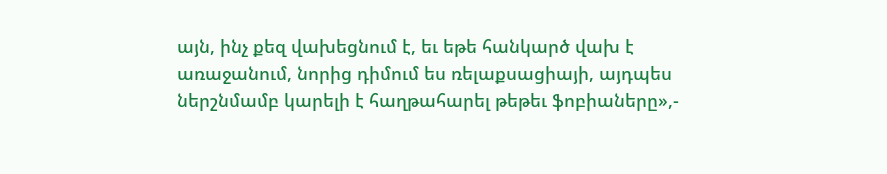այն, ինչ քեզ վախեցնում է, եւ եթե հանկարծ վախ է առաջանում, նորից դիմում ես ռելաքսացիայի, այդպես ներշնմամբ կարելի է հաղթահարել թեթեւ ֆոբիաները»,-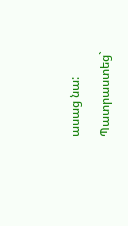ասաց նա:

Պատրաստեց`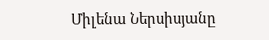Միլենա Ներսիսյանը